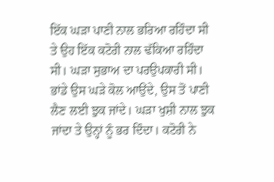ਇੱਕ ਘੜਾ ਪਾਣੀ ਨਾਲ ਭਰਿਆ ਰਹਿੰਦਾ ਸੀ ਤੇ ਉਹ ਇੱਕ ਕਟੋਰੀ ਨਾਲ ਢੱਕਿਆ ਰਹਿੰਦਾ ਸੀ। ਘੜਾ ਸੁਭਾਅ ਦਾ ਪਰਉਪਕਾਰੀ ਸੀ।
ਭਾਂਡੇ ਉਸ ਘੜੇ ਕੋਲ ਆਉਂਦੇ, ਉਸ ਤੋਂ ਪਾਣੀ ਲੈਣ ਲਈ ਝੁਕ ਜਾਂਦੇ। ਘੜਾ ਖੁਸ਼ੀ ਨਾਲ ਝੁਕ ਜਾਂਦਾ ਤੇ ਉਨ੍ਹਾਂ ਨੂੰ ਭਰ ਦਿੰਦਾ। ਕਟੋਰੀ ਨੇ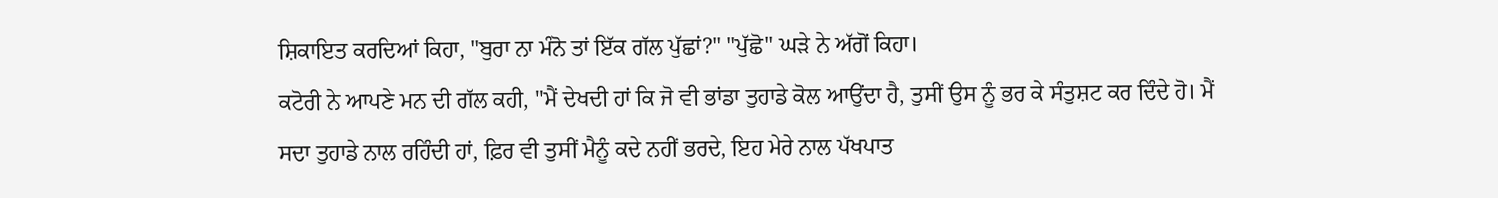ਸ਼ਿਕਾਇਤ ਕਰਦਿਆਂ ਕਿਹਾ, "ਬੁਰਾ ਨਾ ਮੰਨੋ ਤਾਂ ਇੱਕ ਗੱਲ ਪੁੱਛਾਂ?" "ਪੁੱਛੋ" ਘੜੇ ਨੇ ਅੱਗੋਂ ਕਿਹਾ।
ਕਟੋਰੀ ਨੇ ਆਪਣੇ ਮਨ ਦੀ ਗੱਲ ਕਹੀ, "ਮੈਂ ਦੇਖਦੀ ਹਾਂ ਕਿ ਜੋ ਵੀ ਭਾਂਡਾ ਤੁਹਾਡੇ ਕੋਲ ਆਉਂਦਾ ਹੈ, ਤੁਸੀਂ ਉਸ ਨੂੰ ਭਰ ਕੇ ਸੰਤੁਸ਼ਟ ਕਰ ਦਿੰਦੇ ਹੋ। ਮੈਂ ਸਦਾ ਤੁਹਾਡੇ ਨਾਲ ਰਹਿੰਦੀ ਹਾਂ, ਫ਼ਿਰ ਵੀ ਤੁਸੀਂ ਮੈਨੂੰ ਕਦੇ ਨਹੀਂ ਭਰਦੇ, ਇਹ ਮੇਰੇ ਨਾਲ ਪੱਖਪਾਤ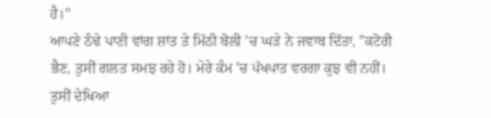ਹੈ।"
ਆਪਣੇ ਠੰਢੇ ਪਾਣੀ ਵਾਂਗ ਸ਼ਾਂਤ ਤੇ ਮਿੱਠੀ ਬੋਲੀ 'ਚ ਘੜੇ ਨੇ ਜਵਾਬ ਦਿੱਤਾ, "ਕਟੋਰੀ ਭੈਣ, ਤੁਸੀਂ ਗਲਤ ਸਮਝ ਰਹੇ ਹੋ। ਮੇਰੇ ਕੰਮ 'ਚ ਪੱਖਪਾਤ ਵਰਗਾ ਕੁਝ ਵੀ ਨਹੀਂ। ਤੁਸੀਂ ਦੇਖਿਆ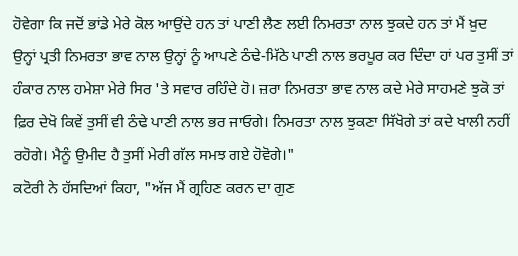ਹੋਵੇਗਾ ਕਿ ਜਦੋਂ ਭਾਂਡੇ ਮੇਰੇ ਕੋਲ ਆਉਂਦੇ ਹਨ ਤਾਂ ਪਾਣੀ ਲੈਣ ਲਈ ਨਿਮਰਤਾ ਨਾਲ ਝੁਕਦੇ ਹਨ ਤਾਂ ਮੈਂ ਖ਼ੁਦ ਉਨ੍ਹਾਂ ਪ੍ਰਤੀ ਨਿਮਰਤਾ ਭਾਵ ਨਾਲ ਉਨ੍ਹਾਂ ਨੂੰ ਆਪਣੇ ਠੰਢੇ-ਮਿੱਠੇ ਪਾਣੀ ਨਾਲ ਭਰਪੂਰ ਕਰ ਦਿੰਦਾ ਹਾਂ ਪਰ ਤੁਸੀਂ ਤਾਂ ਹੰਕਾਰ ਨਾਲ ਹਮੇਸ਼ਾ ਮੇਰੇ ਸਿਰ 'ਤੇ ਸਵਾਰ ਰਹਿੰਦੇ ਹੋ। ਜ਼ਰਾ ਨਿਮਰਤਾ ਭਾਵ ਨਾਲ ਕਦੇ ਮੇਰੇ ਸਾਹਮਣੇ ਝੁਕੋ ਤਾਂ ਫ਼ਿਰ ਦੇਖੋ ਕਿਵੇਂ ਤੁਸੀਂ ਵੀ ਠੰਢੇ ਪਾਣੀ ਨਾਲ ਭਰ ਜਾਓਗੇ। ਨਿਮਰਤਾ ਨਾਲ ਝੁਕਣਾ ਸਿੱਖੋਗੇ ਤਾਂ ਕਦੇ ਖਾਲੀ ਨਹੀਂ ਰਹੋਗੇ। ਮੈਨੂੰ ਉਮੀਦ ਹੈ ਤੁਸੀਂ ਮੇਰੀ ਗੱਲ ਸਮਝ ਗਏ ਹੋਵੋਗੇ।"
ਕਟੋਰੀ ਨੇ ਹੱਸਦਿਆਂ ਕਿਹਾ, "ਅੱਜ ਮੈਂ ਗ੍ਰਹਿਣ ਕਰਨ ਦਾ ਗੁਣ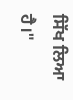ਸਿੱਖ ਲਿਆ ਹੈ।"